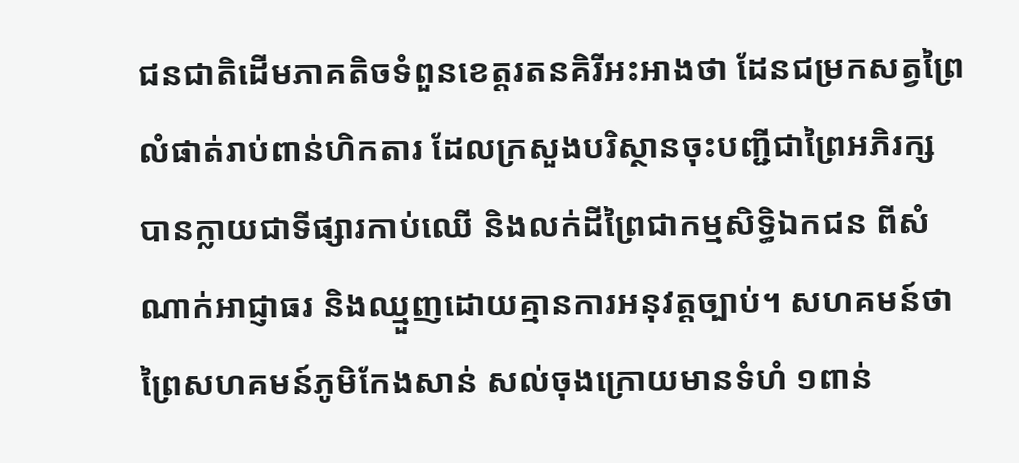ជនជាតិដើមភាគតិចទំពួនខេត្តរតនគិរីអះអាងថា ដែនជម្រកសត្វព្រៃលំផាត់រាប់ពាន់ហិកតារ ដែលក្រសួងបរិស្ថានចុះបញ្ជីជាព្រៃអភិរក្ស បានក្លាយជាទីផ្សារកាប់ឈើ និងលក់ដីព្រៃជាកម្មសិទ្ធិឯកជន ពីសំណាក់អាជ្ញាធរ និងឈ្មួញដោយគ្មានការអនុវត្តច្បាប់។ សហគមន៍ថា ព្រៃសហគមន៍ភូមិកែងសាន់ សល់ចុងក្រោយមានទំហំ ១ពាន់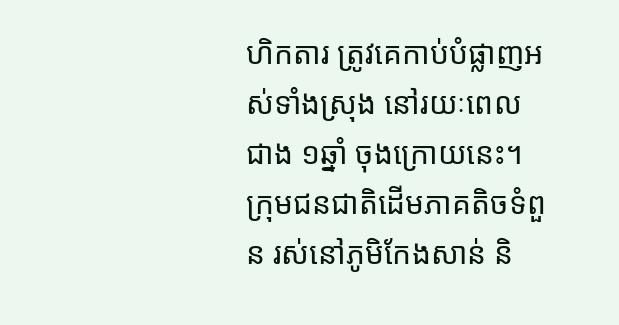ហិកតារ ត្រូវគេកាប់បំផ្លាញអស់ទាំងស្រុង នៅរយៈពេលជាង ១ឆ្នាំ ចុងក្រោយនេះ។
ក្រុមជនជាតិដើមភាគតិចទំពួន រស់នៅភូមិកែងសាន់ និ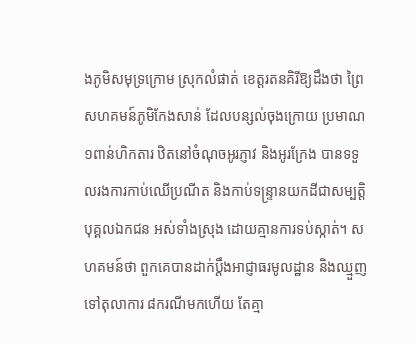ងភូមិសមុទ្រក្រោម ស្រុកលំផាត់ ខេត្តរតនគិរីឱ្យដឹងថា ព្រៃសហគមន៍ភូមិកែងសាន់ ដែលបន្សល់ចុងក្រោយ ប្រមាណ ១ពាន់ហិកតារ ឋិតនៅចំណុចអូរភ្ញាវ និងអូរក្រែង បានទទួលរងការកាប់ឈើប្រណីត និងកាប់ទន្ទ្រានយកដីជាសម្បត្តិបុគ្គលឯកជន អស់ទាំងស្រុង ដោយគ្មានការទប់ស្កាត់។ សហគមន៍ថា ពួកគេបានដាក់ប្តឹងអាជ្ញាធរមូលដ្ឋាន និងឈ្មួញ ទៅតុលាការ ៨ករណីមកហើយ តែគ្មា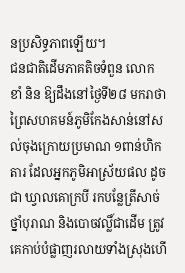នប្រសិទ្ធភាពឡើយ។
ជនជាតិដើមភាគតិចទំពួន លោក ខាំ និន ឱ្យដឹងនៅថ្ងៃទី២៨ មករាថា ព្រៃសហគមន៍ភូមិកែងសាន់នៅសល់ចុងក្រោយប្រមាណ ១ពាន់ហិកតារ ដែលអ្នកភូមិអាស្រ័យផល ដូចជា ឃ្វាលគោក្របី រកបន្លែត្រីសាច់ ថ្នាំបុរាណ និងបោចវល្លិ៍ជាដើម ត្រូវគេកាប់បំផ្លាញរលាយទាំងស្រុងហើ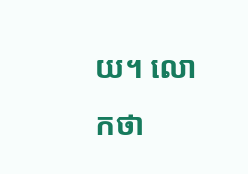យ។ លោកថា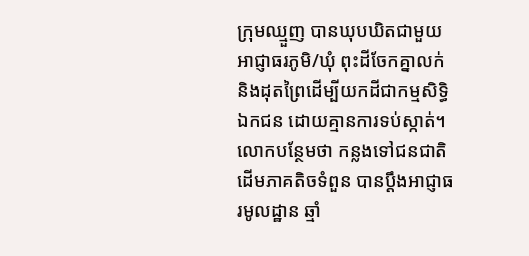ក្រុមឈ្មួញ បានឃុបឃិតជាមួយអាជ្ញាធរភូមិ/ឃុំ ពុះដីចែកគ្នាលក់ និងដុតព្រៃដើម្បីយកដីជាកម្មសិទ្ធិឯកជន ដោយគ្មានការទប់ស្កាត់។ លោកបន្ថែមថា កន្លងទៅជនជាតិដើមភាគតិចទំពួន បានប្ដឹងអាជ្ញាធរមូលដ្ឋាន ឆ្មាំ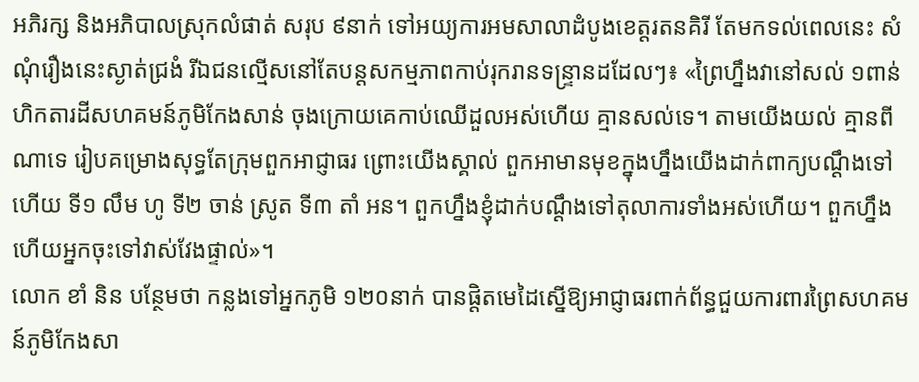អភិរក្ស និងអភិបាលស្រុកលំផាត់ សរុប ៩នាក់ ទៅអយ្យការអមសាលាដំបូងខេត្តរតនគិរី តែមកទល់ពេលនេះ សំណុំរឿងនេះស្ងាត់ជ្រងំ រីឯជនល្មើសនៅតែបន្តសកម្មភាពកាប់រុករានទន្ទ្រានដដែលៗ៖ «ព្រៃហ្នឹងវានៅសល់ ១ពាន់ហិកតារដីសហគមន៍ភូមិកែងសាន់ ចុងក្រោយគេកាប់ឈើដួលអស់ហើយ គ្មានសល់ទេ។ តាមយើងយល់ គ្មានពីណាទេ រៀបគម្រោងសុទ្ធតែក្រុមពួកអាជ្ញាធរ ព្រោះយើងស្គាល់ ពួកអាមានមុខក្នុងហ្នឹងយើងដាក់ពាក្យបណ្ដឹងទៅហើយ ទី១ លឹម ហូ ទី២ ចាន់ ស្រូត ទី៣ តាំ អន។ ពួកហ្នឹងខ្ញុំដាក់បណ្ដឹងទៅតុលាការទាំងអស់ហើយ។ ពួកហ្នឹងហើយអ្នកចុះទៅវាស់វែងផ្ទាល់»។
លោក ខាំ និន បន្ថែមថា កន្លងទៅអ្នកភូមិ ១២០នាក់ បានផ្តិតមេដៃស្នើឱ្យអាជ្ញាធរពាក់ព័ន្ធជួយការពារព្រៃសហគមន៍ភូមិកែងសា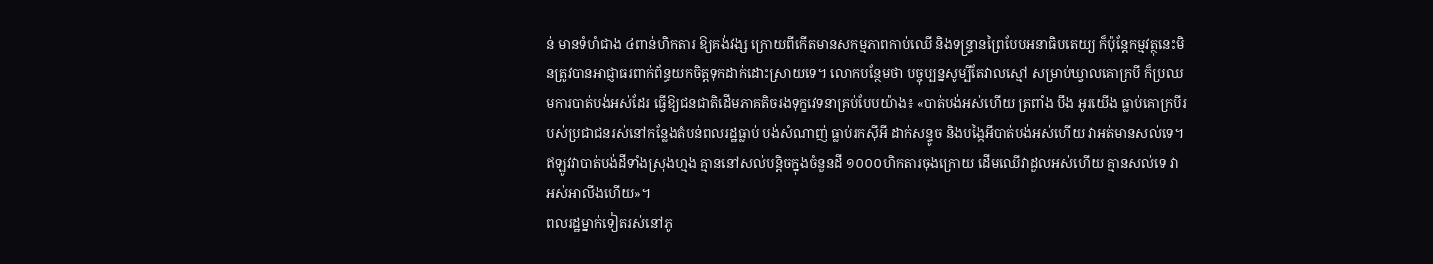ន់ មានទំហំជាង ៤ពាន់ហិកតារ ឱ្យគង់វង្ស ក្រោយពីកើតមានសកម្មភាពកាប់ឈើ និងទន្ទ្រានព្រៃបែបអនាធិបតេយ្យ ក៏ប៉ុន្តែកម្មវត្ថុនេះមិនត្រូវបានអាជ្ញាធរពាក់ព័ន្ធយកចិត្តទុកដាក់ដោះស្រាយទេ។ លោកបន្ថែមថា បច្ចុប្បន្នសូម្បីតែវាលស្មៅ សម្រាប់ឃ្វាលគោក្របី ក៏ប្រឈមការបាត់បង់អស់ដែរ ធ្វើឱ្យជនជាតិដើមភាគតិចរងទុក្ខវេទនាគ្រប់បែបយ៉ាង៖ «បាត់បង់អស់ហើយ ត្រពាំង បឹង អូរយើង ធ្លាប់គោក្របីរបស់ប្រជាជនរស់នៅកន្លែងតំបន់ពលរដ្ឋធ្លាប់ បង់សំណាញ់ ធ្លាប់រកស៊ីអី ដាក់សន្ទូច និងបង្កៃអីបាត់បង់អស់ហើយ វាអត់មានសល់ទេ។ ឥឡូវវាបាត់បង់ដីទាំងស្រុងហ្មង គ្មាននៅសល់បន្តិចក្នុងចំនួនដី ១០០០ហិកតារចុងក្រោយ ដើមឈើវាដួលអស់ហើយ គ្មានសល់ទេ វាអស់អាលីងហើយ»។
ពលរដ្ឋម្នាក់ទៀតរស់នៅភូ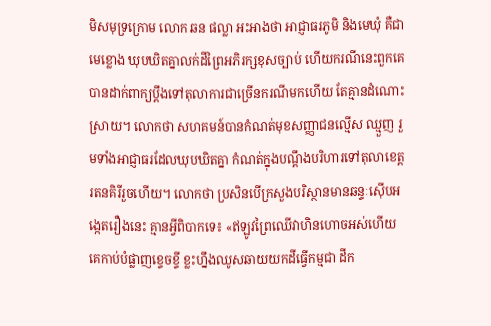មិសមុទ្រក្រោម លោក ឆន ផល្លា អះអាងថា អាជ្ញាធរភូមិ និងមេឃុំ គឺជាមេខ្លោង ឃុបឃិតគ្នាលក់ដីព្រៃអភិរក្សខុសច្បាប់ ហើយករណីនេះពួកគេបានដាក់ពាក្យប្ដឹងទៅតុលាការជាច្រើនករណីមកហើយ តែគ្មានដំណោះស្រាយ។ លោកថា សហគមន៍បានកំណត់មុខសញ្ញាជនល្មើស ឈ្មួញ រួមទាំងអាជ្ញាធរដែលឃុបឃិតគ្នា កំណត់ក្នុងបណ្ដឹងបរិហារទៅតុលាខេត្តរតនគិរីរួចហើយ។ លោកថា ប្រសិនបើក្រសួងបរិស្ថានមានឆន្ទៈស៊ើបអង្កេតរឿងនេះ គ្មានអ្វីពិបាកទេ៖ «ឥឡូវព្រៃឈើវាហិនហោចអស់ហើយ គេកាប់បំផ្លាញខ្ទេចខ្ទី ខ្លះហ្នឹងឈូសឆាយយកដីធ្វើកម្មជា ដីក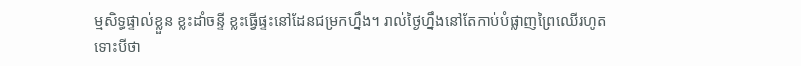ម្មសិទ្ធផ្ទាល់ខ្លួន ខ្លះដាំចន្ទី ខ្លះធ្វើផ្ទះនៅដែនជម្រកហ្នឹង។ រាល់ថ្ងៃហ្នឹងនៅតែកាប់បំផ្លាញព្រៃឈើរហូត ទោះបីថា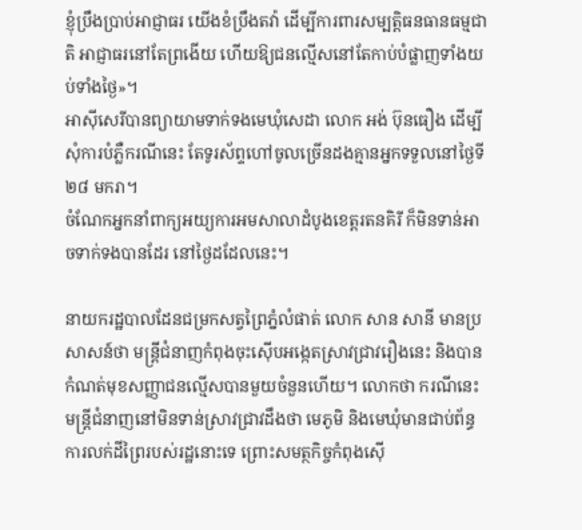ខ្ញុំប្រឹងប្រាប់អាជ្ញាធរ យើងខំប្រឹងតវ៉ា ដើម្បីការពារសម្បត្តិធនធានធម្មជាតិ អាជ្ញាធរនៅតែព្រងើយ ហើយឱ្យជនល្មើសនៅតែកាប់បំផ្លាញទាំងយប់ទាំងថ្ងៃ»។
អាស៊ីសេរីបានព្យាយាមទាក់ទងមេឃុំសេដា លោក អង់ ប៊ុនធឿង ដើម្បីសុំការបំភ្លឺករណីនេះ តែទូរស័ព្ទហៅចូលច្រើនដងគ្មានអ្នកទទួលនៅថ្ងៃទី២៨ មករា។
ចំណែកអ្នកនាំពាក្យអយ្យការអមសាលាដំបូងខេត្តរតនគិរី ក៏មិនទាន់អាចទាក់ទងបានដែរ នៅថ្ងៃដដែលនេះ។

នាយករដ្ឋបាលដែនជម្រកសត្វព្រៃភ្នំលំផាត់ លោក សាន សានី មានប្រសាសន៍ថា មន្ត្រីជំនាញកំពុងចុះស៊ើបអង្កេតស្រាវជ្រាវរឿងនេះ និងបានកំណត់មុខសញ្ញាជនល្មើសបានមួយចំនួនហើយ។ លោកថា ករណីនេះមន្ត្រីជំនាញនៅមិនទាន់ស្រាវជ្រាវដឹងថា មេភូមិ និងមេឃុំមានជាប់ព័ន្ធការលក់ដីព្រៃរបស់រដ្ឋនោះទេ ព្រោះសមត្ថកិច្ចកំពុងស៊ើ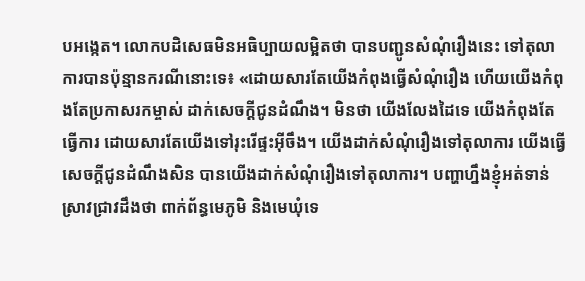បអង្កេត។ លោកបដិសេធមិនអធិប្បាយលម្អិតថា បានបញ្ជូនសំណុំរឿងនេះ ទៅតុលាការបានប៉ុន្មានករណីនោះទេ៖ «ដោយសារតែយើងកំពុងធ្វើសំណុំរឿង ហើយយើងកំពុងតែប្រកាសរកម្ចាស់ ដាក់សេចក្ដីជូនដំណឹង។ មិនថា យើងលែងដៃទេ យើងកំពុងតែធ្វើការ ដោយសារតែយើងទៅរុះរើផ្ទះអ៊ីចឹង។ យើងដាក់សំណុំរឿងទៅតុលាការ យើងធ្វើសេចក្ដីជូនដំណឹងសិន បានយើងដាក់សំណុំរឿងទៅតុលាការ។ បញ្ហាហ្នឹងខ្ញុំអត់ទាន់ស្រាវជ្រាវដឹងថា ពាក់ព័ន្ធមេភូមិ និងមេឃុំទេ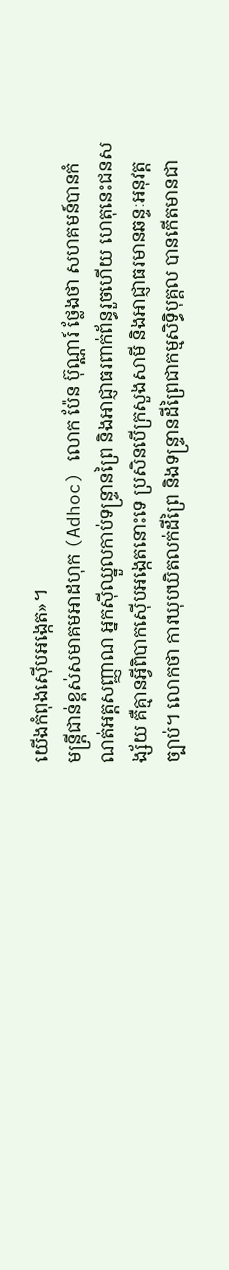យើងកំពុងស៊ើបអង្កេត»។
មន្ត្រីជាន់ខ្ពស់សមាគមអាដហុក (Adhoc) លោក ប៉ែន ប៊ុណ្ណារ៍ ថ្លែងថា សហគមន៍បានកំណត់អត្តសញ្ញាណ អ្នកស៊ីឈ្នួលកាប់ទន្ទ្រានព្រៃ និងអាជ្ញាធរពាក់ព័ន្ធរួចហើយ ហេតុនេះជនសង្ស័យ គឺគ្មានអ្វីពិបាកស៊ើបអង្កេតនោះទេ ប្រសិនបើក្រសួងសាមី និងអាជ្ញាធរមានឆន្ទៈអនុវត្តច្បាប់។ លោកថា ការឃុបឃិតលក់ដីព្រៃ និងទន្ទ្រានដីព្រៃជាកម្មសិទ្ធិបុគ្គល បានកើតមានជា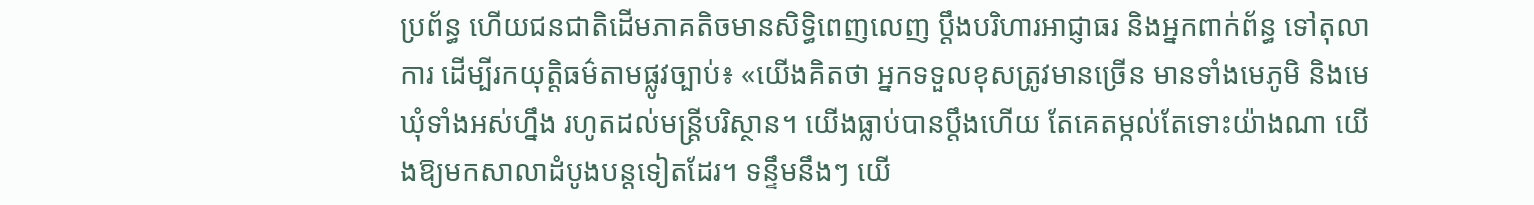ប្រព័ន្ធ ហើយជនជាតិដើមភាគតិចមានសិទ្ធិពេញលេញ ប្ដឹងបរិហារអាជ្ញាធរ និងអ្នកពាក់ព័ន្ធ ទៅតុលាការ ដើម្បីរកយុត្តិធម៌តាមផ្លូវច្បាប់៖ «យើងគិតថា អ្នកទទួលខុសត្រូវមានច្រើន មានទាំងមេភូមិ និងមេឃុំទាំងអស់ហ្នឹង រហូតដល់មន្ត្រីបរិស្ថាន។ យើងធ្លាប់បានប្តឹងហើយ តែគេតម្កល់តែទោះយ៉ាងណា យើងឱ្យមកសាលាដំបូងបន្តទៀតដែរ។ ទន្ទឹមនឹងៗ យើ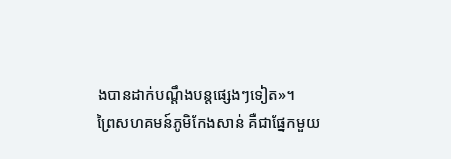ងបានដាក់បណ្ដឹងបន្តផ្សេងៗទៀត»។
ព្រៃសហគមន៍ភូមិកែងសាន់ គឺជាផ្នែកមួយ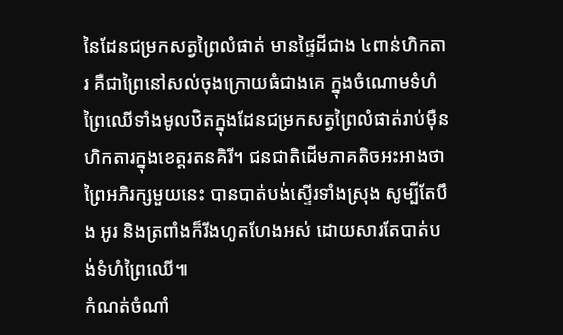នៃដែនជម្រកសត្វព្រៃលំផាត់ មានផ្ទៃដីជាង ៤ពាន់ហិកតារ គឺជាព្រៃនៅសល់ចុងក្រោយធំជាងគេ ក្នុងចំណោមទំហំព្រៃឈើទាំងមូលឋិតក្នុងដែនជម្រកសត្វព្រៃលំផាត់រាប់ម៉ឺនហិកតារក្នុងខេត្តរតនគិរី។ ជនជាតិដើមភាគតិចអះអាងថា ព្រៃអភិរក្សមួយនេះ បានបាត់បង់ស្ទើរទាំងស្រុង សូម្បីតែបឹង អូរ និងត្រពាំងក៏រីងហូតហែងអស់ ដោយសារតែបាត់បង់ទំហំព្រៃឈើ៕
កំណត់ចំណាំ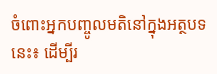ចំពោះអ្នកបញ្ចូលមតិនៅក្នុងអត្ថបទនេះ៖ ដើម្បីរ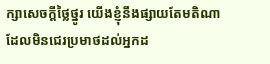ក្សាសេចក្ដីថ្លៃថ្នូរ យើងខ្ញុំនឹងផ្សាយតែមតិណា ដែលមិនជេរប្រមាថដល់អ្នកដ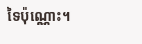ទៃប៉ុណ្ណោះ។